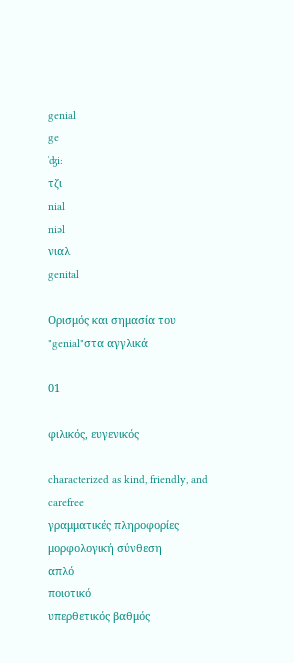genial
ge
ˈʤi:
τζι
nial
niəl
νιαλ
genital

Ορισμός και σημασία του "genial"στα αγγλικά

01

φιλικός, ευγενικός

characterized as kind, friendly, and carefree
γραμματικές πληροφορίες
μορφολογική σύνθεση
απλό
ποιοτικό
υπερθετικός βαθμός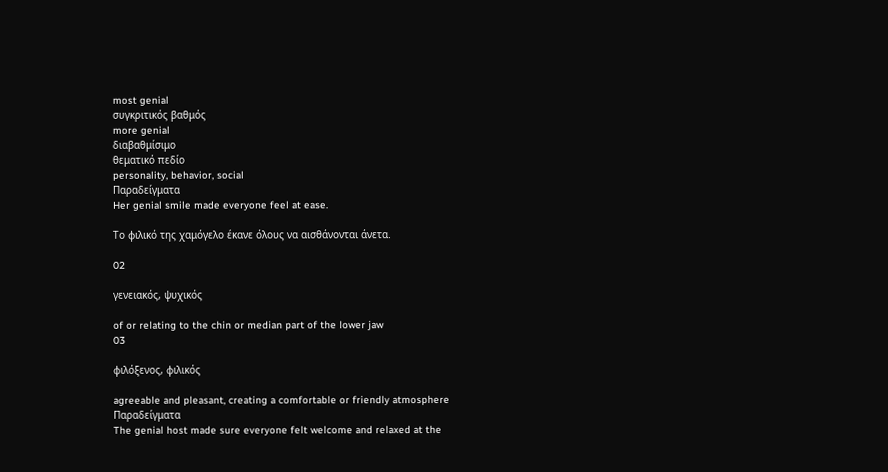most genial
συγκριτικός βαθμός
more genial
διαβαθμίσιμο
θεματικό πεδίο
personality, behavior, social
Παραδείγματα
Her genial smile made everyone feel at ease.

Το φιλικό της χαμόγελο έκανε όλους να αισθάνονται άνετα.

02

γενειακός, ψυχικός

of or relating to the chin or median part of the lower jaw
03

φιλόξενος, φιλικός

agreeable and pleasant, creating a comfortable or friendly atmosphere
Παραδείγματα
The genial host made sure everyone felt welcome and relaxed at the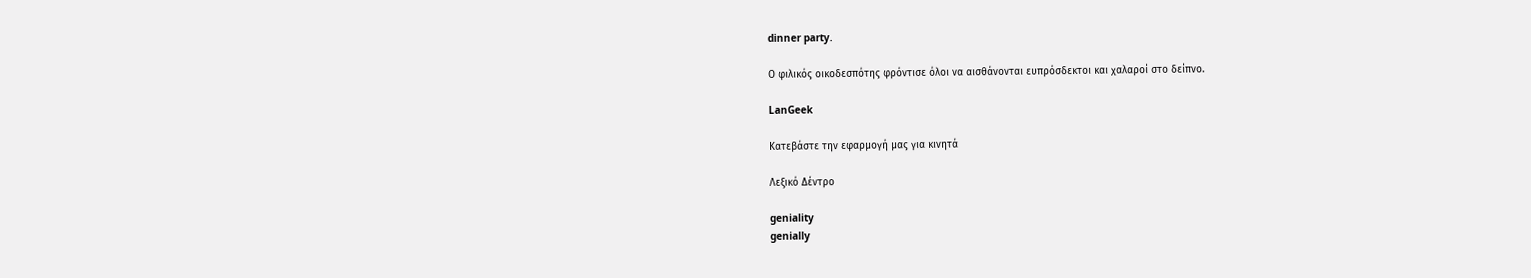dinner party.

Ο φιλικός οικοδεσπότης φρόντισε όλοι να αισθάνονται ευπρόσδεκτοι και χαλαροί στο δείπνο.

LanGeek

Κατεβάστε την εφαρμογή μας για κινητά

Λεξικό Δέντρο

geniality
genially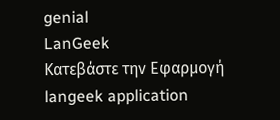genial
LanGeek
Κατεβάστε την Εφαρμογή
langeek application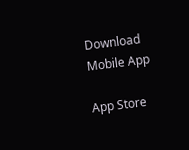Download Mobile App

App Store